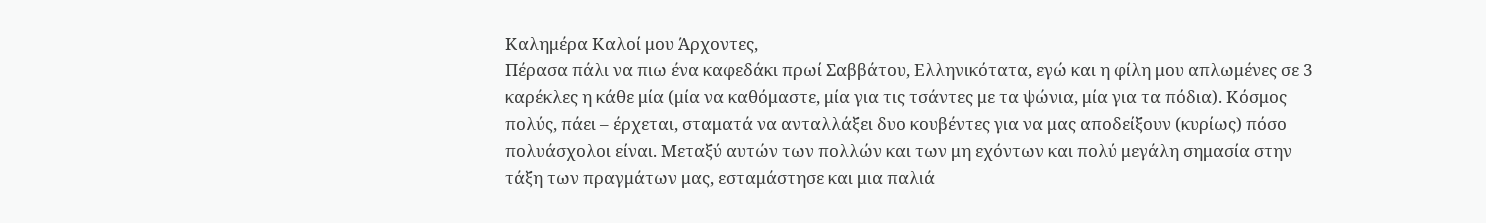Καλημέρα Καλοί μου Άρχοντες,
Πέρασα πάλι να πιω ένα καφεδάκι πρωί Σαββάτου, Ελληνικότατα, εγώ και η φίλη μου απλωμένες σε 3 καρέκλες η κάθε μία (μία να καθόμαστε, μία για τις τσάντες με τα ψώνια, μία για τα πόδια). Κόσμος πολύς, πάει – έρχεται, σταματά να ανταλλάξει δυο κουβέντες για να μας αποδείξουν (κυρίως) πόσο πολυάσχολοι είναι. Μεταξύ αυτών των πολλών και των μη εχόντων και πολύ μεγάλη σημασία στην τάξη των πραγμάτων μας, εσταμάστησε και μια παλιά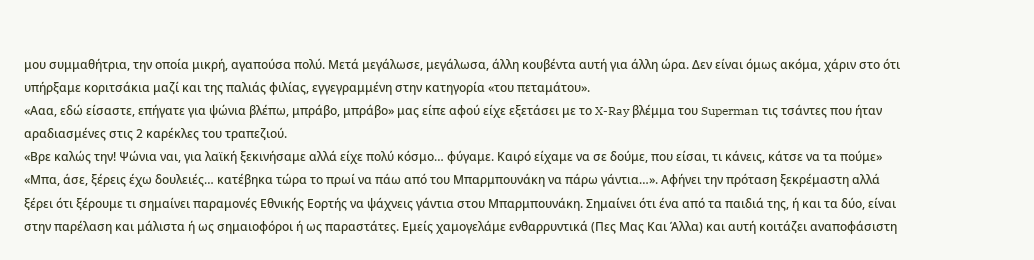μου συμμαθήτρια, την οποία μικρή, αγαπούσα πολύ. Μετά μεγάλωσε, μεγάλωσα, άλλη κουβέντα αυτή για άλλη ώρα. Δεν είναι όμως ακόμα, χάριν στο ότι υπήρξαμε κοριτσάκια μαζί και της παλιάς φιλίας, εγγεγραμμένη στην κατηγορία «του πεταμάτου».
«Ααα, εδώ είσαστε, επήγατε για ψώνια βλέπω, μπράβο, μπράβο» μας είπε αφού είχε εξετάσει με το X-Ray βλέμμα του Superman τις τσάντες που ήταν αραδιασμένες στις 2 καρέκλες του τραπεζιού.
«Βρε καλώς την! Ψώνια ναι, για λαϊκή ξεκινήσαμε αλλά είχε πολύ κόσμο… φύγαμε. Καιρό είχαμε να σε δούμε, που είσαι, τι κάνεις, κάτσε να τα πούμε»
«Μπα, άσε, ξέρεις έχω δουλειές… κατέβηκα τώρα το πρωί να πάω από του Μπαρμπουνάκη να πάρω γάντια…». Αφήνει την πρόταση ξεκρέμαστη αλλά ξέρει ότι ξέρουμε τι σημαίνει παραμονές Εθνικής Εορτής να ψάχνεις γάντια στου Μπαρμπουνάκη. Σημαίνει ότι ένα από τα παιδιά της, ή και τα δύο, είναι στην παρέλαση και μάλιστα ή ως σημαιοφόροι ή ως παραστάτες. Εμείς χαμογελάμε ενθαρρυντικά (Πες Μας Και Άλλα) και αυτή κοιτάζει αναποφάσιστη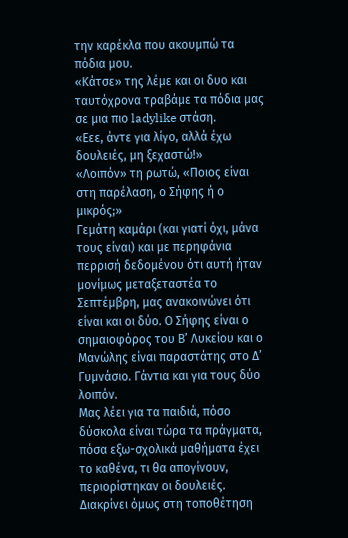την καρέκλα που ακουμπώ τα πόδια μου.
«Κάτσε» της λέμε και οι δυο και ταυτόχρονα τραβάμε τα πόδια μας σε μια πιο ladylike στάση.
«Εεε, άντε για λίγο, αλλά έχω δουλειές, μη ξεχαστώ!»
«Λοιπόν» τη ρωτώ, «Ποιος είναι στη παρέλαση, ο Σήφης ή ο μικρός;»
Γεμάτη καμάρι (και γιατί όχι, μάνα τους είναι) και με περηφάνια περρισή δεδομένου ότι αυτή ήταν μονίμως μεταξεταστέα το Σεπτέμβρη, μας ανακοινώνει ότι είναι και οι δύο. Ο Σήφης είναι ο σημαιοφόρος του Β’ Λυκείου και ο Μανώλης είναι παραστάτης στο Δ’ Γυμνάσιο. Γάντια και για τους δύο λοιπόν.
Μας λέει για τα παιδιά, πόσο δύσκολα είναι τώρα τα πράγματα, πόσα εξω-σχολικά μαθήματα έχει το καθένα, τι θα απογίνουν, περιορίστηκαν οι δουλειές. Διακρίνει όμως στη τοποθέτηση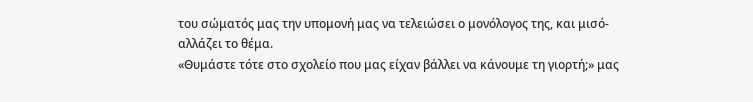του σώματός μας την υπομονή μας να τελειώσει ο μονόλογος της, και μισό-αλλάζει το θέμα.
«Θυμάστε τότε στο σχολείο που μας είχαν βάλλει να κάνουμε τη γιορτή;» μας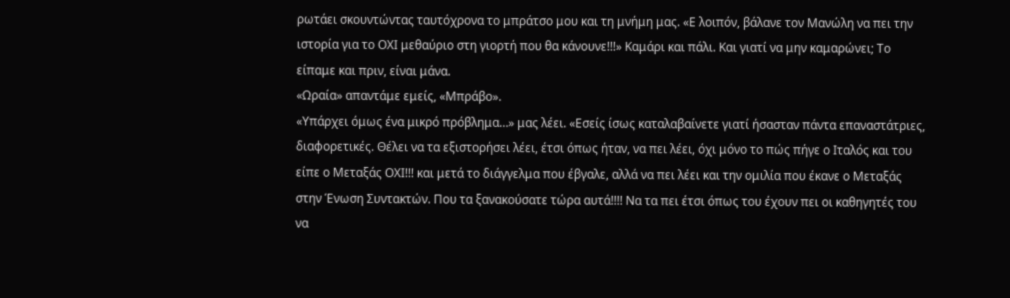ρωτάει σκουντώντας ταυτόχρονα το μπράτσο μου και τη μνήμη μας. «Ε λοιπόν, βάλανε τον Μανώλη να πει την ιστορία για το ΟΧΙ μεθαύριο στη γιορτή που θα κάνουνε!!!» Καμάρι και πάλι. Και γιατί να μην καμαρώνει; Το είπαμε και πριν, είναι μάνα.
«Ωραία» απαντάμε εμείς, «Μπράβο».
«Υπάρχει όμως ένα μικρό πρόβλημα…» μας λέει. «Εσείς ίσως καταλαβαίνετε γιατί ήσασταν πάντα επαναστάτριες, διαφορετικές. Θέλει να τα εξιστορήσει λέει, έτσι όπως ήταν, να πει λέει, όχι μόνο το πώς πήγε ο Ιταλός και του είπε ο Μεταξάς ΟΧΙ!!! και μετά το διάγγελμα που έβγαλε, αλλά να πει λέει και την ομιλία που έκανε ο Μεταξάς στην Ένωση Συντακτών. Που τα ξανακούσατε τώρα αυτά!!!! Να τα πει έτσι όπως του έχουν πει οι καθηγητές του να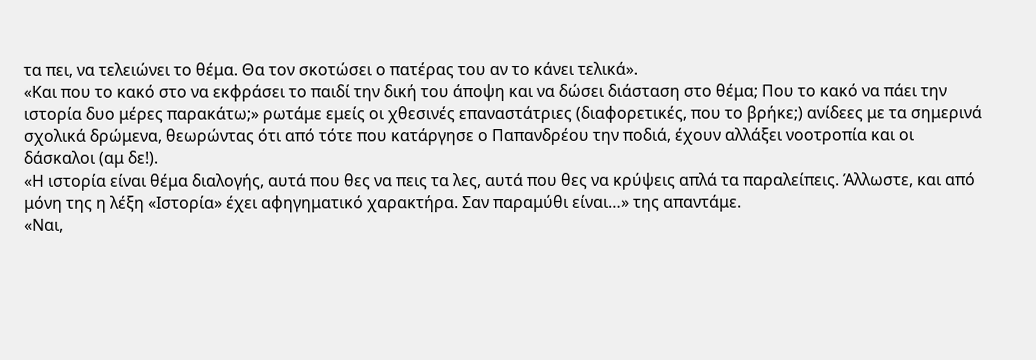τα πει, να τελειώνει το θέμα. Θα τον σκοτώσει ο πατέρας του αν το κάνει τελικά».
«Και που το κακό στο να εκφράσει το παιδί την δική του άποψη και να δώσει διάσταση στο θέμα; Που το κακό να πάει την ιστορία δυο μέρες παρακάτω;» ρωτάμε εμείς οι χθεσινές επαναστάτριες (διαφορετικές, που το βρήκε;) ανίδεες με τα σημερινά σχολικά δρώμενα, θεωρώντας ότι από τότε που κατάργησε ο Παπανδρέου την ποδιά, έχουν αλλάξει νοοτροπία και οι δάσκαλοι (αμ δε!).
«Η ιστορία είναι θέμα διαλογής, αυτά που θες να πεις τα λες, αυτά που θες να κρύψεις απλά τα παραλείπεις. Άλλωστε, και από μόνη της η λέξη «Ιστορία» έχει αφηγηματικό χαρακτήρα. Σαν παραμύθι είναι…» της απαντάμε.
«Ναι,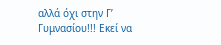αλλά όχι στην Γ’ Γυμνασίου!!! Εκεί να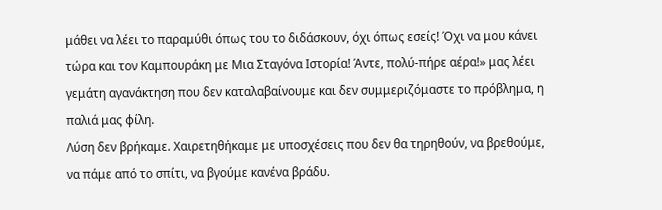μάθει να λέει το παραμύθι όπως του το διδάσκουν, όχι όπως εσείς! Όχι να μου κάνει τώρα και τον Καμπουράκη με Μια Σταγόνα Ιστορία! Άντε, πολύ-πήρε αέρα!» μας λέει γεμάτη αγανάκτηση που δεν καταλαβαίνουμε και δεν συμμεριζόμαστε το πρόβλημα, η παλιά μας φίλη.
Λύση δεν βρήκαμε. Χαιρετηθήκαμε με υποσχέσεις που δεν θα τηρηθούν, να βρεθούμε, να πάμε από το σπίτι, να βγούμε κανένα βράδυ.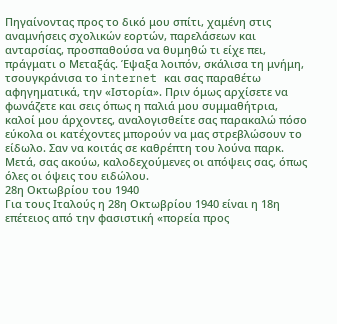Πηγαίνοντας προς το δικό μου σπίτι, χαμένη στις αναμνήσεις σχολικών εορτών, παρελάσεων και ανταρσίας, προσπαθούσα να θυμηθώ τι είχε πει, πράγματι ο Μεταξάς. Έψαξα λοιπόν, σκάλισα τη μνήμη, τσουγκράνισα το internet και σας παραθέτω αφηγηματικά, την «Ιστορία». Πριν όμως αρχίσετε να φωνάζετε και σεις όπως η παλιά μου συμμαθήτρια, καλοί μου άρχοντες, αναλογισθείτε σας παρακαλώ πόσο εύκολα οι κατέχοντες μπορούν να μας στρεβλώσουν το είδωλο. Σαν να κοιτάς σε καθρέπτη του λούνα παρκ. Μετά, σας ακούω, καλοδεχούμενες οι απόψεις σας, όπως όλες οι όψεις του ειδώλου.
28η Οκτωβρίου του 1940
Για τους Ιταλούς η 28η Οκτωβρίου 1940 είναι η 18η επέτειος από την φασιστική «πορεία προς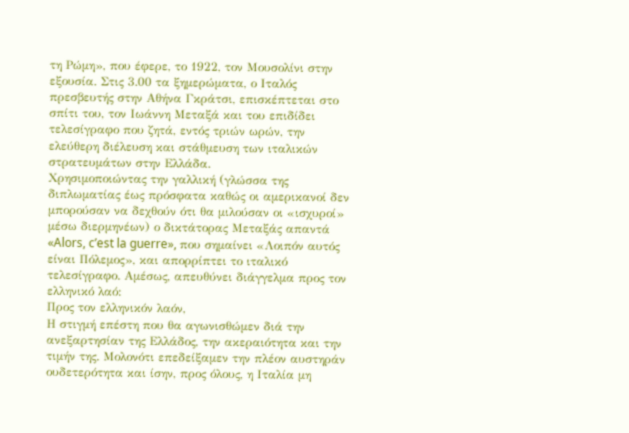τη Ρώμη», που έφερε, το 1922, τον Μουσολίνι στην εξουσία. Στις 3.00 τα ξημερώματα, ο Ιταλός πρεσβευτής στην Αθήνα Γκράτσι, επισκέπτεται στο σπίτι του, τον Ιωάννη Μεταξά και του επιδίδει τελεσίγραφο που ζητά, εντός τριών ωρών, την ελεύθερη διέλευση και στάθμευση των ιταλικών στρατευμάτων στην Ελλάδα.
Χρησιμοποιώντας την γαλλική (γλώσσα της διπλωματίας έως πρόσφατα καθώς οι αμερικανοί δεν μπορούσαν να δεχθούν ότι θα μιλούσαν οι «ισχυροί» μέσω διερμηνέων) ο δικτάτορας Μεταξάς απαντά «Alors, c’est la guerre», που σημαίνει «Λοιπόν αυτός είναι Πόλεμος», και απορρίπτει το ιταλικό τελεσίγραφο. Αμέσως, απευθύνει διάγγελμα προς τον ελληνικό λαό:
Προς τον ελληνικόν λαόν,
Η στιγμή επέστη που θα αγωνισθώμεν διά την ανεξαρτησίαν της Ελλάδος, την ακεραιότητα και την τιμήν της. Μολονότι επεδείξαμεν την πλέον αυστηράν ουδετερότητα και ίσην, προς όλους, η Ιταλία μη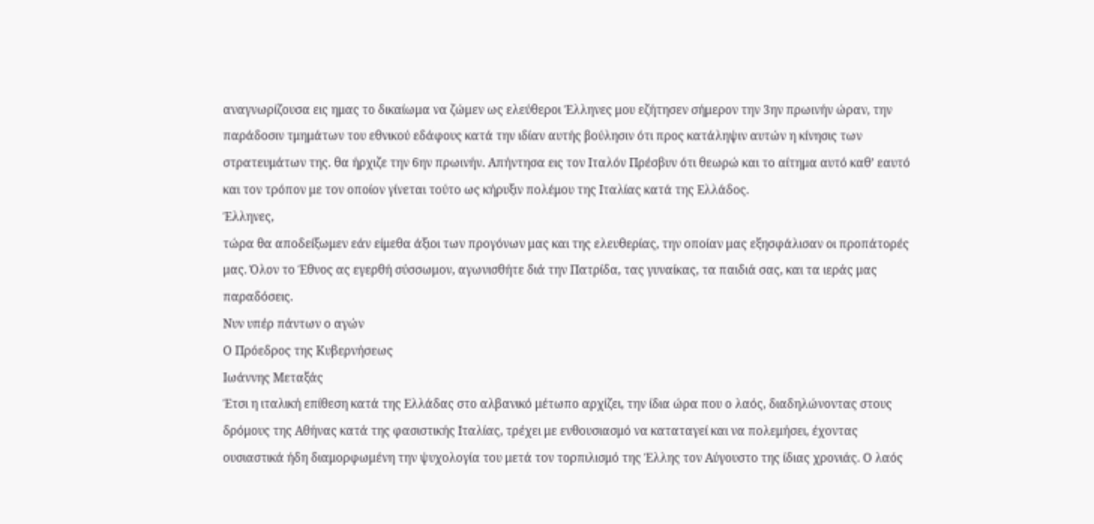αναγνωρίζουσα εις ημας το δικαίωμα να ζώμεν ως ελεύθεροι Έλληνες μου εζήτησεν σήμερον την 3ην πρωινήν ώραν, την παράδοσιν τμημάτων του εθνικού εδάφους κατά την ιδίαν αυτής βούλησιν ότι προς κατάληψιν αυτών η κίνησις των στρατευμάτων της. θα ήρχιζε την 6ην πρωινήν. Απήντησα εις τον Ιταλόν Πρέσβυν ότι θεωρώ και το αίτημα αυτό καθ’ εαυτό και τον τρόπον με τον οποίον γίνεται τούτο ως κήρυξιν πολέμου της Ιταλίας κατά της Ελλάδος.
Έλληνες,
τώρα θα αποδείξωμεν εάν είμεθα άξιοι των προγόνων μας και της ελευθερίας, την οποίαν μας εξησφάλισαν οι προπάτορές μας. Όλον το Έθνος ας εγερθή σύσσωμον, αγωνισθήτε διά την Πατρίδα, τας γυναίκας, τα παιδιά σας, και τα ιεράς μας παραδόσεις.
Νυν υπέρ πάντων ο αγών
Ο Πρόεδρος της Κυβερνήσεως
Ιωάννης Μεταξάς
Έτσι η ιταλική επίθεση κατά της Ελλάδας στο αλβανικό μέτωπο αρχίζει, την ίδια ώρα που ο λαός, διαδηλώνοντας στους δρόμους της Αθήνας κατά της φασιστικής Ιταλίας, τρέχει με ενθουσιασμό να καταταγεί και να πολεμήσει, έχοντας ουσιαστικά ήδη διαμορφωμένη την ψυχολογία του μετά τον τορπιλισμό της Έλλης τον Αύγουστο της ίδιας χρονιάς. Ο λαός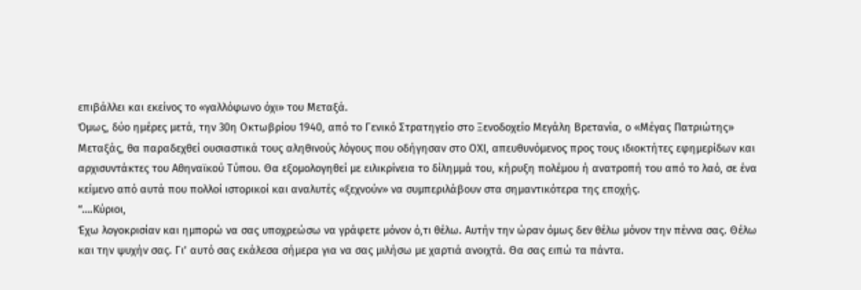επιβάλλει και εκείνος το «γαλλόφωνο όχι» του Μεταξά.
Όμως, δύο ημέρες μετά, την 30η Οκτωβρίου 1940, από το Γενικό Στρατηγείο στο Ξενοδοχείο Μεγάλη Βρετανία, ο «Μέγας Πατριώτης» Μεταξάς, θα παραδεχθεί ουσιαστικά τους αληθινούς λόγους που οδήγησαν στο ΟΧΙ, απευθυνόμενος προς τους ιδιοκτήτες εφημερίδων και αρχισυντάκτες του Αθηναϊκού Τύπου. Θα εξομολογηθεί με ειλικρίνεια το δίλημμά του, κήρυξη πολέμου ή ανατροπή του από το λαό, σε ένα κείμενο από αυτά που πολλοί ιστορικοί και αναλυτές «ξεχνούν» να συμπεριλάβουν στα σημαντικότερα της εποχής.
“….Κύριοι,
Έχω λογοκρισίαν και ημπορώ να σας υποχρεώσω να γράφετε μόνον ό,τι θέλω. Aυτήν την ώραν όμως δεν θέλω μόνον την πέννα σας. Θέλω και την ψυχήν σας. Γι’ αυτό σας εκάλεσα σήμερα για να σας μιλήσω με χαρτιά ανοιχτά. Θα σας ειπώ τα πάντα.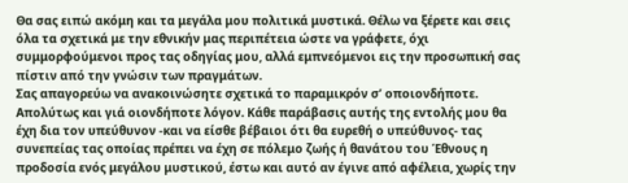Θα σας ειπώ ακόμη και τα μεγάλα μου πολιτικά μυστικά. Θέλω vα ξέρετε και σεις όλα τα σχετικά με την εθνικήν μας περιπέτεια ώστε να γράφετε, όχι συμμορφούμενοι προς τας οδηγίας μου, αλλά εμπνεόμενοι εις την προσωπική σας πίστιν από την γνώσιν των πραγμάτων.
Σας απαγορεύω να ανακοινώσητε σχετικά το παραμικρόν σ’ οποιονδήποτε. Απολύτως και γιά οιονδήποτε λόγον. Κάθε παράβασις αυτής της εντολής μου θα έχη δια τον υπεύθυνον -και να είσθε βέβαιοι ότι θα ευρεθή ο υπεύθυνος- τας συνεπείας τας οποίας πρέπει να έχη σε πόλεμο ζωής ή θανάτου του Έθνους η προδοσία ενός μεγάλου μυστικού, έστω και αυτό αν έγινε από αφέλεια, χωρίς την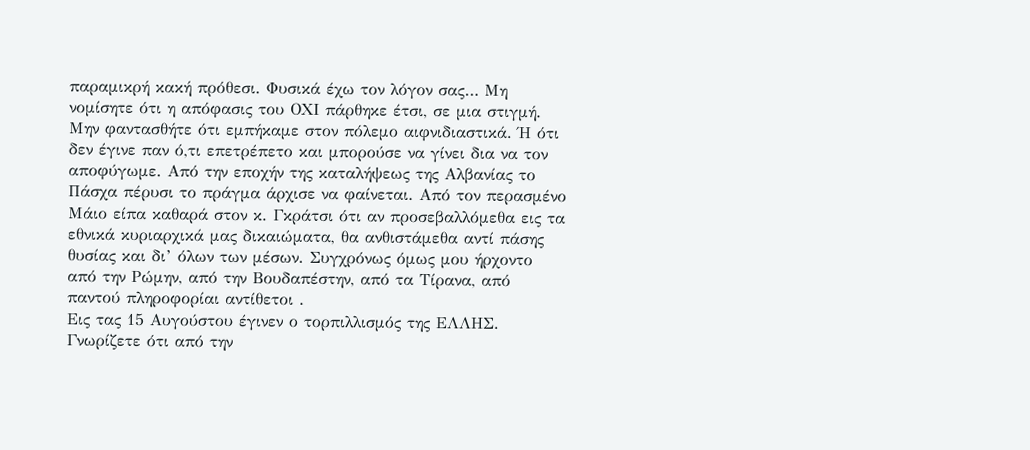παραμικρή κακή πρόθεσι. Φυσικά έχω τον λόγον σας… Mη νομίσητε ότι η απόφασις του ΟΧΙ πάρθηκε έτσι, σε μια στιγμή. Μην φαντασθήτε ότι εμπήκαμε στον πόλεμο αιφνιδιαστικά. Ή ότι δεν έγινε παν ό,τι επετρέπετο και μπορούσε να γίνει δια να τον αποφύγωμε. Από την εποχήν της καταλήψεως της Αλβανίας το Πάσχα πέρυσι το πράγμα άρχισε να φαίνεται. Από τον περασμένο Μάιο είπα καθαρά στον κ. Γκράτσι ότι αν προσεβαλλόμεθα εις τα εθνικά κυριαρχικά μας δικαιώματα, θα ανθιστάμεθα αντί πάσης θυσίας και δι’ όλων των μέσων. Συγχρόνως όμως μου ήρχοντο από την Ρώμην, από την Βουδαπέστην, από τα Τίρανα, από παντού πληροφορίαι αντίθετοι .
Εις τας 15 Αυγούστου έγινεν ο τορπιλλισμός της ΕΛΛΗΣ. Γνωρίζετε ότι από την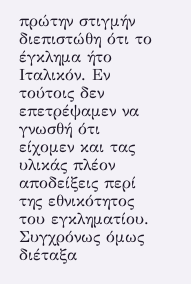πρώτην στιγμήν διεπιστώθη ότι το έγκλημα ήτο Ιταλικόν. Εν τούτοις δεν επετρέψαμεν να γνωσθή ότι είχομεν και τας υλικάς πλέον αποδείξεις περί της εθνικότητος του εγκληματίου. Συγχρόνως όμως διέταξα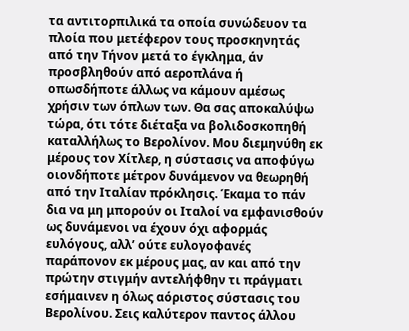τα αντιτορπιλικά τα οποία συνώδευον τα πλοία που μετέφερον τους προσκηνητάς από την Τήνον μετά το έγκλημα, άν προσβληθούν από αεροπλάνα ή οπωσδήποτε άλλως να κάμουν αμέσως χρήσιν των όπλων των. Θα σας αποκαλύψω τώρα, ότι τότε διέταξα να βολιδοσκοπηθή καταλλήλως το Βερολίνον. Μου διεμηνύθη εκ μέρους τον Χίτλερ, η σύστασις να αποφύγω οιονδήποτε μέτρον δυνάμενον να θεωρηθή από την Ιταλίαν πρόκλησις. Έκαμα το πάν δια να μη μπορούν οι Ιταλοί να εμφανισθούν ως δυνάμενοι να έχουν όχι αφορμάς ευλόγους, αλλ’ ούτε ευλογοφανές παράπονον εκ μέρους μας, αν και από την πρώτην στιγμήν αντελήφθην τι πράγματι εσήμαινεν η όλως αόριστος σύστασις του Βερολίνου. Σεις καλύτερον παντος άλλου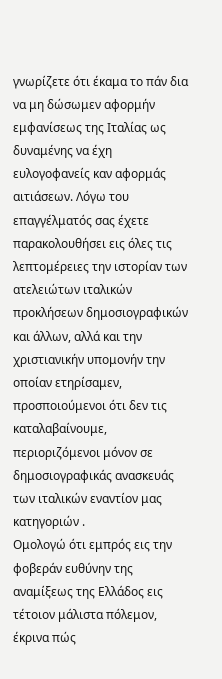γνωρίζετε ότι έκαμα το πάν δια να μη δώσωμεν αφορμήν εμφανίσεως της Ιταλίας ως δυναμένης να έχη ευλογοφανείς καν αφορμάς αιτιάσεων. Λόγω του επαγγέλματός σας έχετε παρακολουθήσει εις όλες τις λεπτομέρειες την ιστορίαν των ατελειώτων ιταλικών προκλήσεων δημοσιογραφικών και άλλων, αλλά και την χριστιανικήν υπομονήν την οποίαν ετηρίσαμεν, προσποιούμενοι ότι δεν τις καταλαβαίνουμε, περιοριζόμενοι μόνον σε δημοσιογραφικάς ανασκευάς των ιταλικών εναντίον μας κατηγοριών .
Ομολογώ ότι εμπρός εις την φοβεράν ευθύνην της αναμίξεως της Ελλάδος εις τέτοιον μάλιστα πόλεμον, έκρινα πώς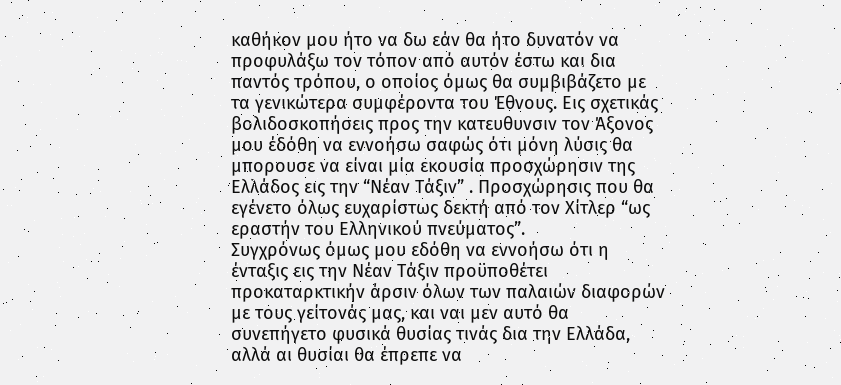καθήκον μου ήτο να δω εάν θα ήτο δυνατόν να προφυλάξω τοv τόπον από αυτόν έστω και δια παντός τρόπου, ο οποίος όμως θα συμβιβάζετο με τα γενικώτερα συμφέροντα του Έθνους. Εις σχετικάς βολιδοσκοπήσεις προς την κατευθυνσιν τον Άξονος μου έδόθη να εννοήσω σαφώς ότι μόνη λύσις θα μπορουσε να είναι μία εκουσία προσχώρησιν της Ελλάδος εις την “Νέαν Τάξιν” . Προσχώρησις που θα εγένετο όλως ευχαρίστως δεκτή από τον Χίτλερ “ως εραστήν του Ελληνικού πνεύματος”.
Συγχρόνως όμως μου εδόθη να εννοήσω ότι η ένταξις εις την Νέαν Τάξιν προϋποθέτει προκαταρκτικήν άρσιν όλων των παλαιών διαφορών με τους γείτονάς μας, και ναι μεν αυτό θα συνεπήγετο φυσικά θυσίας τινάς δια την Ελλάδα, αλλά αι θυσίαι θα έπρεπε να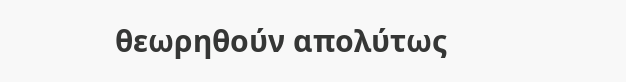θεωρηθούν απολύτως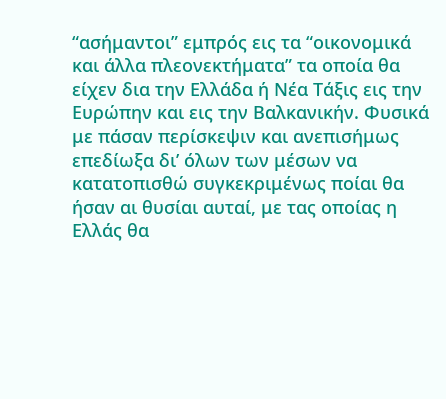“ασήμαντοι” εμπρός εις τα “οικονομικά και άλλα πλεονεκτήματα” τα οποία θα είχεν δια την Ελλάδα ή Νέα Τάξις εις την Ευρώπην και εις την Βαλκανικήν. Φυσικά με πάσαν περίσκεψιν και ανεπισήμως επεδίωξα δι’ όλων των μέσων να κατατοπισθώ συγκεκριμένως ποίαι θα ήσαν αι θυσίαι αυταί, με τας οποίας η Ελλάς θα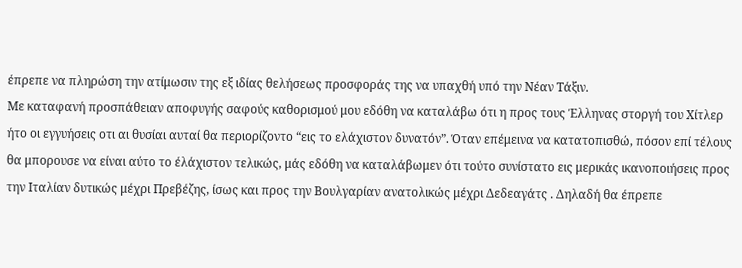έπρεπε να πληρώση την ατίμωσιν της εξ ιδίας θελήσεως προσφοράς της να υπαχθή υπό την Νέαν Τάξιν.
Με καταφανή προσπάθειαν αποφυγής σαφούς καθορισμού μου εδόθη να καταλάβω ότι η προς τους Έλληνας στοργή του Χίτλερ ήτο οι εγγυήσεις oτι αι θυσίαι αυταί θα περιορίζοντο “εις το ελάχιστον δυνατόν”. Όταν επέμεινα να κατατοπισθώ, πόσον επί τέλους θα μπορουσε να είναι αύτο το έλάχιστον τελικώς, μάς εδόθη να καταλάβωμεν ότι τούτο συνίστατο εις μερικάς ικανοποιήσεις προς την Ιταλίαν δυτικώς μέχρι Πρεβέζης, ίσως και προς την Βουλγαρίαν ανατολικώς μέχρι Δεδεαγάτς . Δηλαδή θα έπρεπε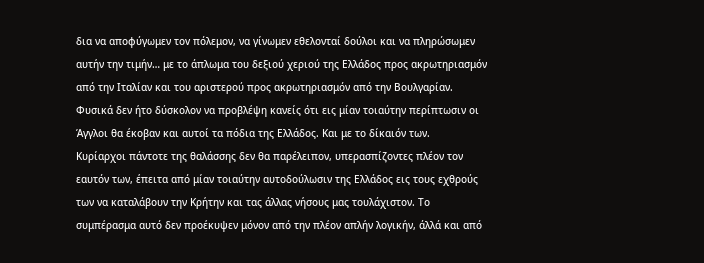δια να αποφύγωμεν τov πόλεμον, να γίνωμεν εθελονταί δούλοι και να πληρώσωμεν αυτήν την τιμήν… με το άπλωμα του δεξιού χεριού της Ελλάδος προς ακρωτηριασμόν από την Ιταλίαν και του αριστερού προς ακρωτηριασμόν από την Βουλγαρίαν. Φυσικά δεν ήτo δύσκολον να προβλέψη κανείς ότι εις μίαν τοιαύτην περίπτωσιν οι Άγγλοι θα έκοβαν και αυτοί τα πόδια της Ελλάδος. Και με το δίκαιόν των.
Κυρίαρχοι πάντοτε της θαλάσσης δεν θα παρέλειπον, υπερασπίζοντες πλέον τον εαυτόν των, έπειτα από μίαν τοιαύτην αυτοδούλωσιν της Ελλάδος εις τους εχθρούς των να καταλάβουν την Κρήτην και τας άλλας νήσους μας τουλάχιστον. Το συμπέρασμα αυτό δεν προέκυψεν μόνον από την πλέον απλήν λογικήν, άλλά και από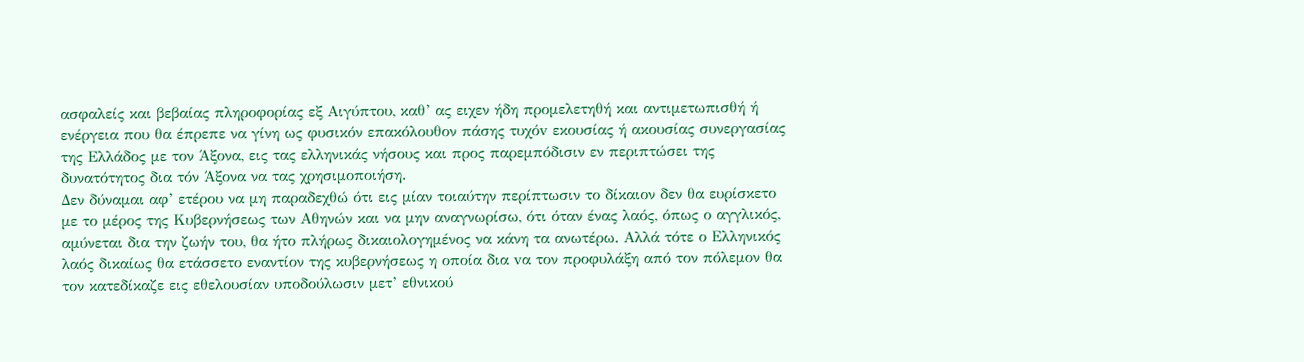ασφαλείς και βεβαίας πληροφορίας εξ Αιγύπτου, καθ’ ας ειχεν ήδη προμελετηθή και αντιμετωπισθή ή ενέργεια που θα έπρεπε να γίνη ως φυσικόν επακόλουθον πάσης τυχόv εκουσίας ή ακουσίας συνεργασίας της Ελλάδος με τον Άξονα, εις τας ελληνικάς νήσους και προς παρεμπόδισιν εν περιπτώσει της δυνατότητος δια τόν Άξονα να τας χρησιμοποιήση.
Δεν δύναμαι αφ’ ετέρου να μη παραδεχθώ ότι εις μίαν τοιαύτην περίπτωσιν το δίκαιον δεν θα ευρίσκετο με το μέρος της Κυβερνήσεως των Αθηνών και να μην αναγνωρίσω, ότι όταν ένας λαός, όπως ο αγγλικός, αμύνεται δια την ζωήν του, θα ήτο πλήρως δικαιολογημένος να κάνη τα ανωτέρω. Αλλά τότε ο Ελληνικός λαός δικαίως θα ετάσσετο εναντίον της κυβερνήσεως η οποία δια vα τον προφυλάξη από τον πόλεμον θα τον κατεδίκαζε εις εθελουσίαν υποδούλωσιν μετ’ εθνικού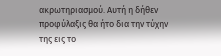ακρωτηριασμού. Αυτή η δήθεν προφύλαξις θα ήτο δια την τύχην της εις το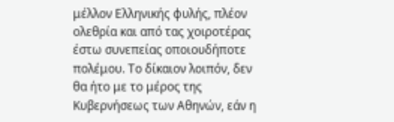μέλλον Ελληνικής φυλής, πλέον ολεθρία και από τας χοιροτέρας έστω συνεπείας οποιουδήποτε πολέμου. Το δίκαιον λοιπόν, δεν θα ήτο με το μέρος της Κυβερνήσεως των Αθηνών, εάν η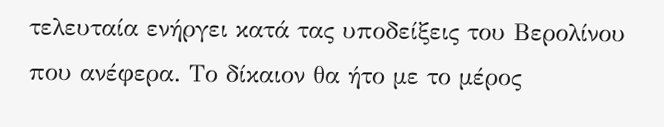τελευταία ενήργει κατά τας υποδείξεις του Βερολίνου που ανέφερα. Το δίκαιον θα ήτο με το μέρος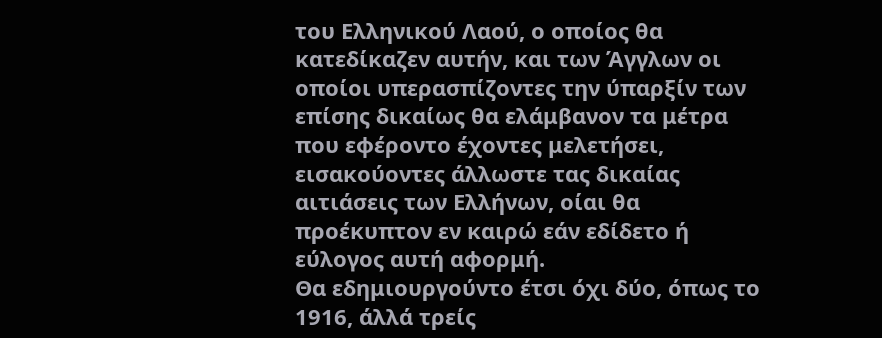του Ελληνικού Λαού, ο οποίος θα κατεδίκαζεν αυτήν, και των Άγγλων οι οποίοι υπερασπίζοντες την ύπαρξίν των επίσης δικαίως θα ελάμβανον τα μέτρα που εφέροντο έχοντες μελετήσει, εισακούοντες άλλωστε τας δικαίας αιτιάσεις των Ελλήνων, οίαι θα προέκυπτον εν καιρώ εάν εδίδετο ή εύλογος αυτή αφορμή.
Θα εδημιουργούντο έτσι όχι δύο, όπως το 1916, άλλά τρείς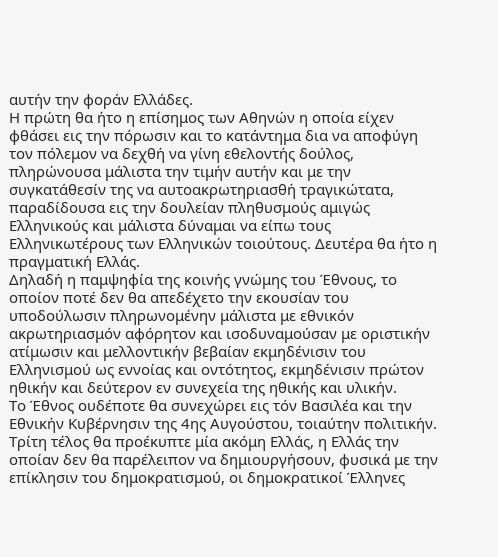αυτήν την φοράν Ελλάδες.
Η πρώτη θα ήτο η επίσημος των Αθηνών η οποία είχεν φθάσει εις την πόρωσιν και το κατάντημα δια να αποφύγη τον πόλεμον να δεχθή να γίνη εθελοντής δούλος, πληρώνουσα μάλιστα την τιμήν αυτήν και με την συγκατάθεσίν της να αυτοακρωτηριασθή τραγικώτατα, παραδίδουσα εις την δουλείαν πληθυσμούς αμιγώς Ελληνικούς και μάλιστα δύναμαι να είπω τους Ελληνικωτέρους των Ελληνικών τοιούτους. Δευτέρα θα ήτο η πραγματική Ελλάς.
Δηλαδή η παμψηφία της κοινής γνώμης του Έθνους, το οποίον ποτέ δεν θα απεδέχετο την εκουσίαν του υποδούλωσιν πληρωνομένην μάλιστα με εθνικόν ακρωτηριασμόν αφόρητον και ισοδυναμούσαν με οριστικήν ατίμωσιν και μελλοντικήν βεβαίαν εκμηδένισιν του Ελληνισμού ως εννοίας και οντότητος, εκμηδένισιν πρώτον ηθικήν και δεύτερον εν συνεχεία της ηθικής και υλικήν.
Tο Έθνος ουδέποτε θα συνεχώρει εις τόν Βασιλέα και την Εθνικήν Κυβέρνησιν της 4ης Αυγούστου, τοιαύτην πολιτικήν.
Τρίτη τέλος θα προέκυπτε μία ακόμη Ελλάς, η Ελλάς την οποίαν δεν θα παρέλειπον να δημιουργήσουν, φυσικά με την επίκλησιν του δημοκρατισμού, οι δημοκρατικοί Έλληνες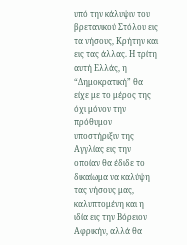υπό την κάλυψιν του βρετανικού Στόλου εις τα νήσους, Κρήτην και εις τας άλλας. Η τρίτη αυτή Ελλάς, η “Δημοκρατική” θα είχε με το μέρος της όχι μόνον την πρόθυμον υποστήριξιν της Αγγλίας εις την οποίαν θα έδιδε το δικαίωμα να καλύψη τας νήσους μας, καλυπτομένη και η ιδία εις την Βόρειον Αφρικήν, αλλά θα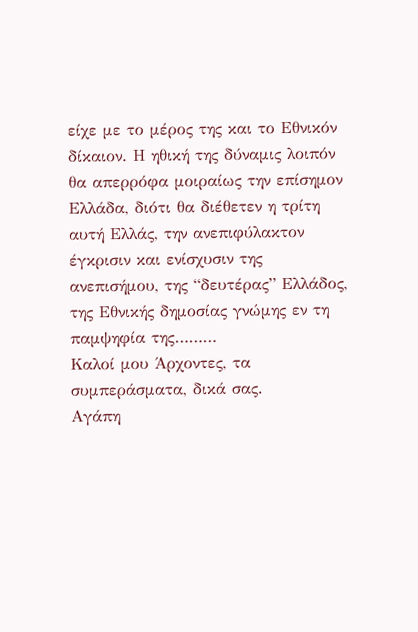είχε με το μέρος της και το Εθνικόν δίκαιον. Η ηθική της δύναμις λοιπόν θα απερρόφα μοιραίως την επίσημον Ελλάδα, διότι θα διέθετεν η τρίτη αυτή Ελλάς, την ανεπιφύλακτον έγκρισιν και ενίσχυσιν της ανεπισήμου, της “δευτέρας” Ελλάδος, της Εθνικής δημοσίας γνώμης εν τη παμψηφία της………
Καλοί μου Άρχοντες, τα συμπεράσματα, δικά σας.
Αγάπη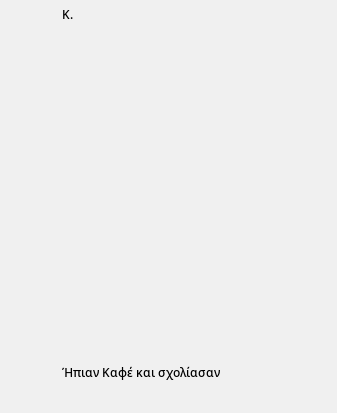Κ.













Ήπιαν Καφέ και σχολίασαν